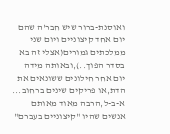ואוסנת-ברור שיש חבר'ה שהם יום אחד קיצוניים ויום שני ממלכתים גמורים(אצלי זה בא בסדר הפוך..),ובאותה מידה יום אחר חילונים ששונאים את הדת,או פריקים שינים ברחוב...
א-ב-ל,הרבה מאוד מאותם אנשים שהיו "קיצוניים בעברם"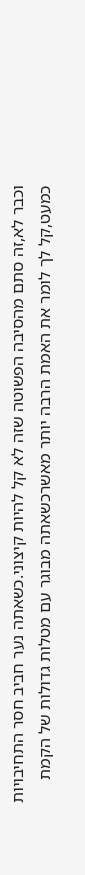וכבר לא,זה סתם מהסיבה הפשוטה שזה לא קל להיות קיצוני.כשאתה נער חביב חסר התחיבויות כמעט,קל לך לומר את האמת הרבה יותר מאשרכשאתה מבוגר עם מטלות גדולות של הקמת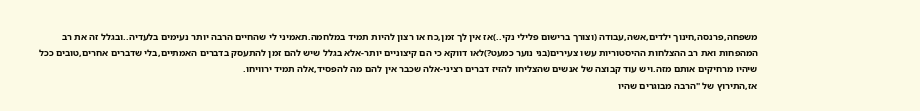משפחה,פרנסה,חינוך ילדים,אשה,עבודה (וצורך ברישום פלילי נקי..)אז אין לך זמן,כח או רצון להיות תמיד במלחמה.תאמיני לי שהחיים הרבה יותר נעימים בלעדיה..ובגלל זה את רב המהפחות ואת רב ההצלחות ההיסטוריות עשו צעירים(בני נוער כמעט?)לאו דווקא כי הם קיצוניים יותר-אלא בגלל שיש להם זמן להתעסק בדברים האמתיים,בלי שדברים אחרים,טובים ככל שיהיו מרחיקים אותם מזה.ויש עוד קבוצה של אנשים שהצליחו להזיז דברים רציני-אלה שכבר אין להם מה להפסיד,אלה תמיד ירוויחו.
אז,התירוץ של "הרבה מבוגרים שהיו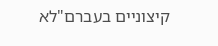קיצוניים בעברם"לא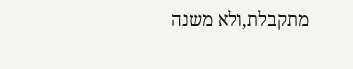מתקבלת,ולא משנה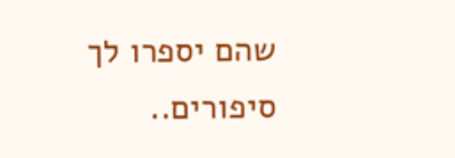שהם יספרו לך סיפורים..